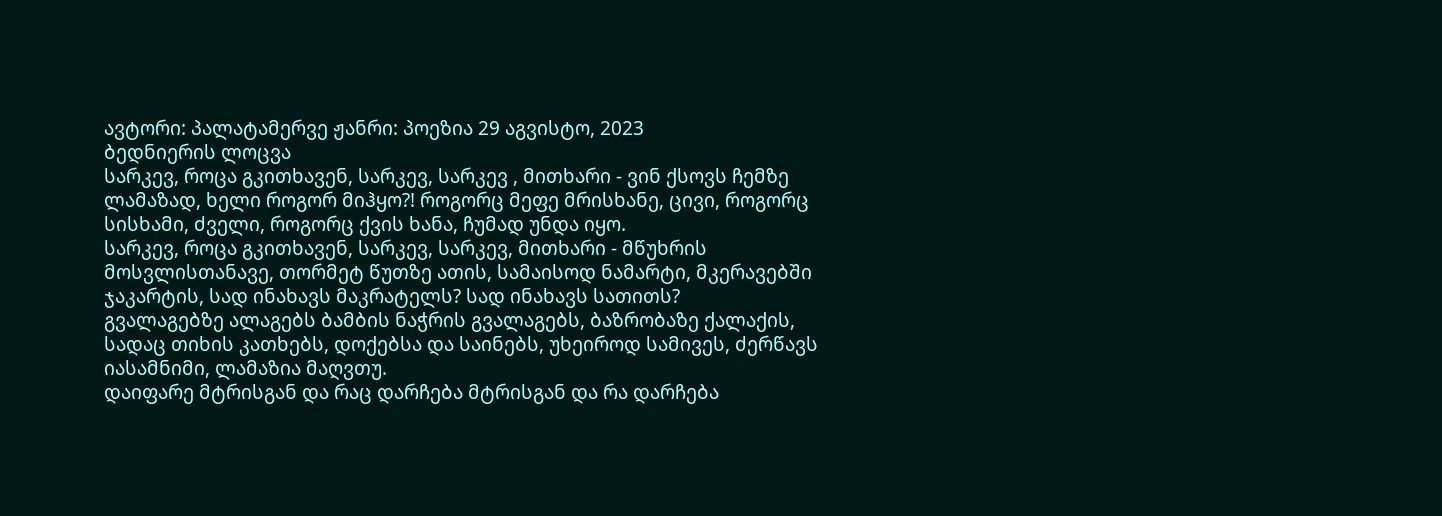ავტორი: პალატამერვე ჟანრი: პოეზია 29 აგვისტო, 2023
ბედნიერის ლოცვა
სარკევ, როცა გკითხავენ, სარკევ, სარკევ , მითხარი - ვინ ქსოვს ჩემზე ლამაზად, ხელი როგორ მიჰყო?! როგორც მეფე მრისხანე, ცივი, როგორც სისხამი, ძველი, როგორც ქვის ხანა, ჩუმად უნდა იყო.
სარკევ, როცა გკითხავენ, სარკევ, სარკევ, მითხარი - მწუხრის მოსვლისთანავე, თორმეტ წუთზე ათის, სამაისოდ ნამარტი, მკერავებში ჯაკარტის, სად ინახავს მაკრატელს? სად ინახავს სათითს?
გვალაგებზე ალაგებს ბამბის ნაჭრის გვალაგებს, ბაზრობაზე ქალაქის, სადაც თიხის კათხებს, დოქებსა და საინებს, უხეიროდ სამივეს, ძერწავს იასამნიმი, ლამაზია მაღვთუ.
დაიფარე მტრისგან და რაც დარჩება მტრისგან და რა დარჩება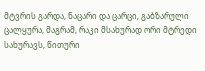მტვრის გარდა, ნაცარი და ცარცი, გაბზარული ცალყურა, მაგრამ, რაკი მსახურად ორი მტრედი სახურავს, წითური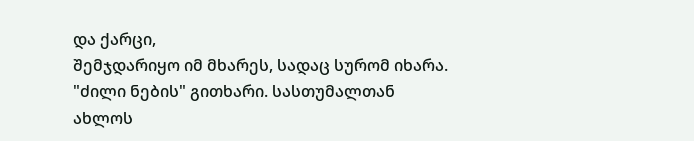და ქარცი,
შემჯდარიყო იმ მხარეს, სადაც სურომ იხარა. "ძილი ნების" გითხარი. სასთუმალთან ახლოს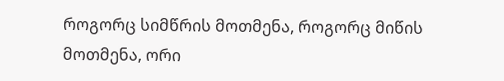როგორც სიმწრის მოთმენა, როგორც მიწის მოთმენა, ორი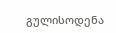გულისოდენა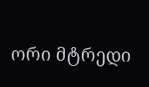ორი მტრედი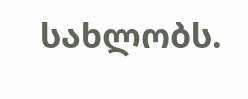სახლობს.